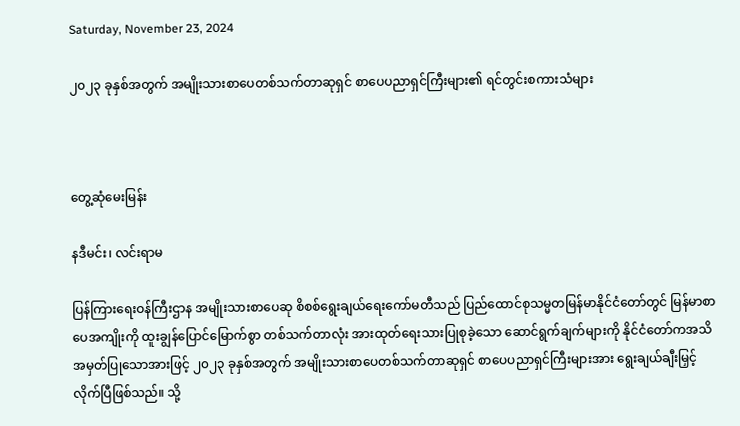Saturday, November 23, 2024

၂၀၂၃ ခုနှစ်အတွက် အမျိုးသားစာပေတစ်သက်တာဆုရှင် စာပေပညာရှင်ကြီးများ၏ ရင်တွင်းစကားသံများ



တွေ့ဆုံမေးမြန်း

နဒီမင်း၊ လင်းရာမ

ပြန်ကြားရေးဝန်ကြီးဌာန အမျိုးသားစာပေဆု စိစစ်ရွေးချယ်ရေးကော်မတီသည် ပြည်ထောင်စုသမ္မတမြန်မာနိုင်ငံတော်တွင် မြန်မာစာပေအကျိုးကို ထူးချွန်ပြောင်မြောက်စွာ တစ်သက်တာလုံး အားထုတ်ရေးသားပြုစုခဲ့သော ဆောင်ရွက်ချက်များကို နိုင်ငံတော်ကအသိအမှတ်ပြုသောအားဖြင့် ၂၀၂၃ ခုနှစ်အတွက် အမျိုးသားစာပေတစ်သက်တာဆုရှင် စာပေပညာရှင်ကြီးများအား ရွေးချယ်ချီးမြှင့်လိုက်ပြီဖြစ်သည်။ သို့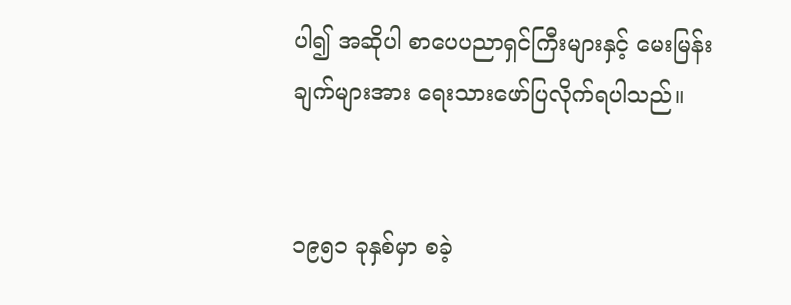ပါ၍ အဆိုပါ စာပေပညာရှင်ကြီးများနှင့် မေးမြန်းချက်များအား ရေးသားဖော်ပြလိုက်ရပါသည်။


၁၉၅၁ ခုနှစ်မှာ စခဲ့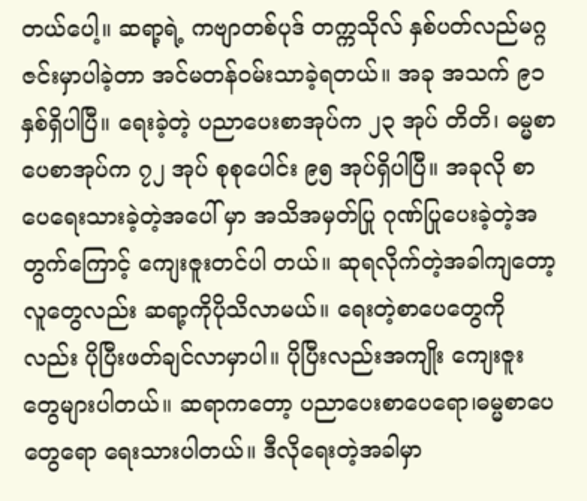တယ်ပေါ့။ ဆရာ့ရဲ့ ကဗျာတစ်ပုဒ် တက္ကသိုလ် နှစ်ပတ်လည်မဂ္ဂဇင်းမှာပါခဲ့တာ အင်မတန်ဝမ်းသာခဲ့ရတယ်။ အခု အသက် ၉၁ နှစ်ရှိပါပြီ။ ရေးခဲ့တဲ့ ပညာပေးစာအုပ်က ၂၃ အုပ် တိတိ၊ ဓမ္မစာပေစာအုပ်က ၇၂ အုပ် စုစုပေါင်း ၉၅ အုပ်ရှိပါပြီ။ အခုလို စာပေရေးသားခဲ့တဲ့အပေါ် မှာ အသိအမှတ်ပြု ဂုဏ်ပြုပေးခဲ့တဲ့အတွက်ကြောင့် ကျေးဇူးတင်ပါ တယ်။ ဆုရလိုက်တဲ့အခါကျတော့လူတွေလည်း ဆရာ့ကိုပိုသိလာမယ်။ ရေးတဲ့စာပေတွေကိုလည်း ပိုပြီးဖတ်ချင်လာမှာပါ။ ပိုပြီးလည်းအကျိုး ကျေးဇူးတွေများပါတယ်။ ဆရာကတော့ ပညာပေးစာပေရော၊ဓမ္မစာပေတွေရော ရေးသားပါတယ်။ ဒီလိုရေးတဲ့အခါမှာ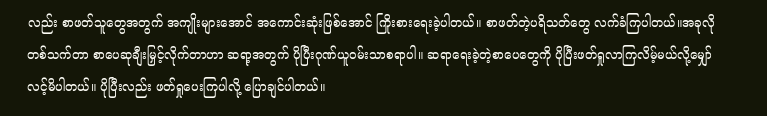လည်း စာဖတ်သူတွေအတွက် အကျိုးများအောင် အကောင်းဆုံးဖြစ်အောင် ကြိုးစားရေးခဲ့ပါတယ်။ စာဖတ်တဲ့ပရိသတ်တွေ လက်ခံကြပါတယ်။အခုလိုတစ်သက်တာ စာပေဆုချီးမြှင့်လိုက်တာဟာ ဆရာ့အတွက် ပိုပြီးဂုဏ်ယူဝမ်းသာစရာပါ။ ဆရာရေးခဲ့တဲ့စာပေတွေကို ပိုပြီးဖတ်ရှုလာကြလိမ့်မယ်လို့မျှော်လင့်မိပါတယ်။ ပိုပြီးလည်း ဖတ်ရှုပေးကြပါလို့ ပြောချင်ပါတယ်။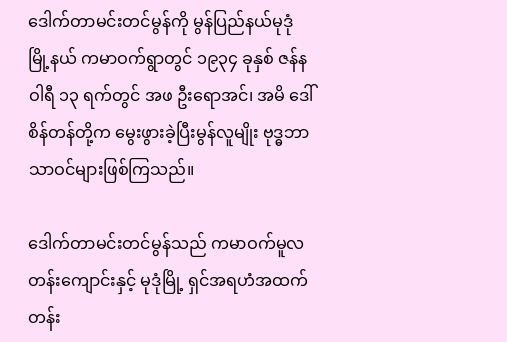ဒေါက်တာမင်းတင်မွန်ကို မွန်ပြည်နယ်မုဒုံမြို့နယ် ကမာဝက်ရွာတွင် ၁၉၃၄ ခုနှစ် ဇန်နဝါရီ ၁၃ ရက်တွင် အဖ ဦးရောအင်၊ အမိ ဒေါ်စိန်တန်တို့က မွေးဖွားခဲ့ပြီးမွန်လူမျိုး ဗုဒ္ဓဘာသာဝင်များဖြစ်ကြသည်။

ဒေါက်တာမင်းတင်မွန်သည် ကမာဝက်မူလတန်းကျောင်းနှင့် မုဒုံမြို့ ရှင်အရဟံအထက်တန်း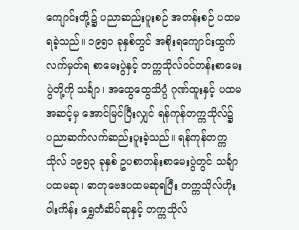ကျောင်းတို့၌ ပညာဆည်းပူးစဉ် အတန်းစဉ် ပထမရခဲ့သည်။ ၁၉၅၁ ခုနှစ်တွင် အစိုးရကျောင်းထွက်လက်မှတ်ရ စာမေးပွဲနှင့် တက္ကသိုလ်ဝင်တန်းစာမေးပွဲတို့ကို သင်္ချာ၊ အထွေထွေသိပ္ပံ ဂုဏ်ထူးနှင့် ပထမအဆင့်မှ အောင်မြင်ပြီးလျှင် ရန်ကုန်တက္ကသိုလ်၌ ပညာဆက်လက်ဆည်းပူးခဲ့သည်။ ရန်ကုန်တက္ကသိုလ် ၁၉၅၃ ခုနှစ် ဥပစာတန်းစာမေးပွဲတွင် သင်္ချာပထမဆု၊ ဓာတုဗေဒပထမဆုရပြီး တက္ကသိုလ်ဟိုးဝါးကိန်း ရွှေတံဆိပ်ဆုနှင့် တက္ကသိုလ်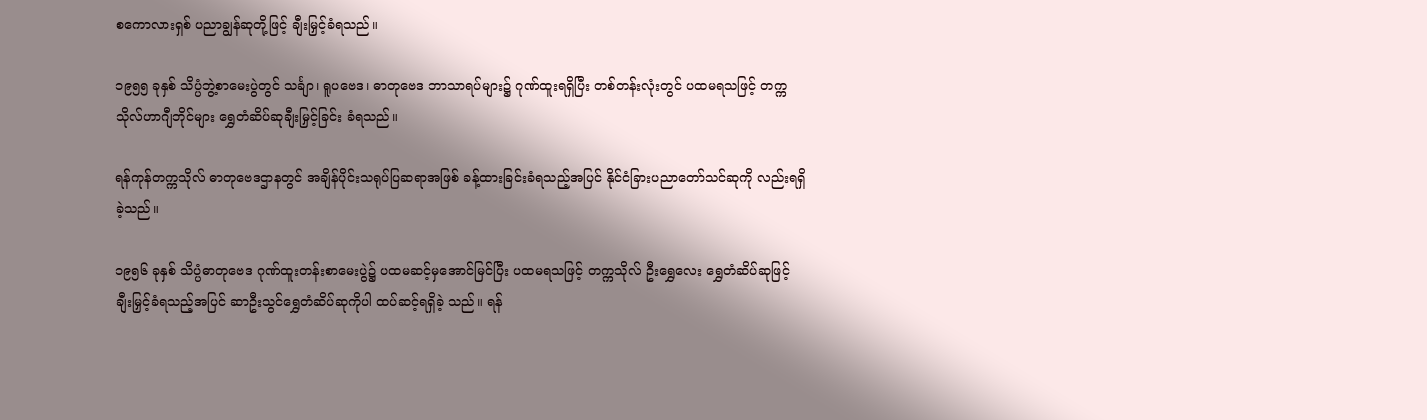စကောလားရှစ် ပညာချွန်ဆုတို့ဖြင့် ချီးမြှင့်ခံရသည်။

၁၉၅၅ ခုနှစ် သိပ္ပံဘွဲ့စာမေးပွဲတွင် သင်္ချာ၊ ရူပဗေဒ၊ ဓာတုဗေဒ ဘာသာရပ်များ၌ ဂုဏ်ထူးရရှိပြီး တစ်တန်းလုံးတွင် ပထမရသဖြင့် တက္ကသိုလ်ဟာဂျီဘိုင်များ ရွှေတံဆိပ်ဆုချီးမြှင့်ခြင်း ခံရသည်။

ရန်ကုန်တက္ကသိုလ် ဓာတုဗေဒဌာနတွင် အချိန်ပိုင်းသရုပ်ပြဆရာအဖြစ် ခန့်ထားခြင်းခံရသည့်အပြင် နိုင်ငံခြားပညာတော်သင်ဆုကို လည်းရရှိခဲ့သည်။

၁၉၅၆ ခုနှစ် သိပ္ပံဓာတုဗေဒ ဂုဏ်ထူးတန်းစာမေးပွဲ၌ ပထမဆင့်မှအောင်မြင်ပြီး ပထမရသဖြင့် တက္ကသိုလ် ဦးရွှေလေး ရွှေတံဆိပ်ဆုဖြင့် ချီးမြှင့်ခံရသည့်အပြင် ဆာဦးသွင်ရွှေတံဆိပ်ဆုကိုပါ ထပ်ဆင့်ရရှိခဲ့ သည်။ ရန်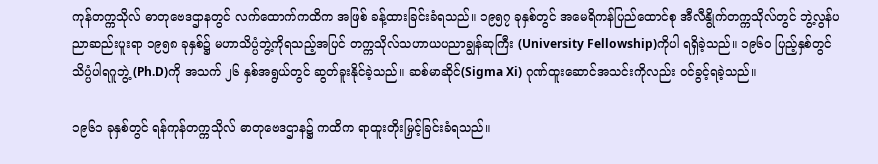ကုန်တက္ကသိုလ် ဓာတုဗေဒဌာနတွင် လက်ထောက်ကထိက အဖြစ် ခန့်ထားခြင်းခံရသည်။ ၁၉၅၇ ခုနှစ်တွင် အမေရိကန်ပြည်ထောင်စု အီလီနွိုက်တက္ကသိုလ်တွင် ဘွဲ့လွန်ပညာဆည်းပူးရာ ၁၉၅၈ ခုနှစ်၌ မဟာသိပ္ပံဘွဲ့ကိုရသည့်အပြင် တက္ကသိုလ်သဟာယပညာချွန်ဆုကြီး (University Fellowship)ကိုပါ ရရှိခဲ့သည်။ ၁၉၆၀ ပြည့်နှစ်တွင် သိပ္ပံပါရဂူဘွဲ့ (Ph.D)ကို အသက် ၂၆ နှစ်အရွယ်တွင် ဆွတ်ခူးနိုင်ခဲ့သည်။ ဆစ်မာဆိုင်(Sigma Xi) ဂုဏ်ထူးဆောင်အသင်းကိုလည်း ဝင်ခွင့်ရခဲ့သည်။

၁၉၆၁ ခုနှစ်တွင် ရန်ကုန်တက္ကသိုလ် ဓာတုဗေဒဌာန၌ ကထိက ရာထူးတိုးမြှင့်ခြင်းခံရသည်။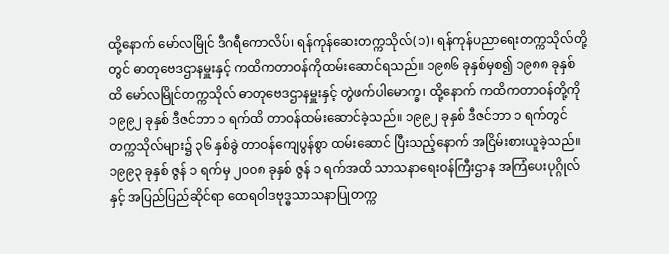ထို့နောက် မော်လမြိုင် ဒီဂရီကောလိပ်၊ ရန်ကုန်ဆေးတက္ကသိုလ်(၁)၊ ရန်ကုန်ပညာရေးတက္ကသိုလ်တို့တွင် ဓာတုဗေဒဌာနမှူးနှင့် ကထိကတာဝန်ကိုထမ်းဆောင်ရသည်။ ၁၉၈၆ ခုနှစ်မှစ၍ ၁၉၈၈ ခုနှစ်ထိ မော်လမြိုင်တက္ကသိုလ် ဓာတုဗေဒဌာနမှူးနှင့် တွဲဖက်ပါမောက္ခ၊ ထို့နောက် ကထိကတာဝန်တို့ကို ၁၉၉၂ ခုနှစ် ဒီဇင်ဘာ ၁ ရက်ထိ တာဝန်ထမ်းဆောင်ခဲ့သည်။ ၁၉၉၂ ခုနှစ် ဒီဇင်ဘာ ၁ ရက်တွင် တက္ကသိုလ်များ၌ ၃၆ နှစ်ခွဲ တာဝန်ကျေပွန်စွာ ထမ်းဆောင် ပြီးသည့်နောက် အငြိမ်းစားယူခဲ့သည်။ ၁၉၉၃ ခုနှစ် ဇွန် ၁ ရက်မှ ၂၀၀၈ ခုနှစ် ဇွန် ၁ ရက်အထိ သာသနာရေးဝန်ကြီးဌာန အကြံပေးပုဂ္ဂိုလ်နှင့် အပြည်ပြည်ဆိုင်ရာ ထေရဝါဒဗုဒ္ဓသာသနာပြုတက္က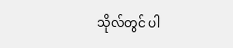သိုလ်တွင် ပါ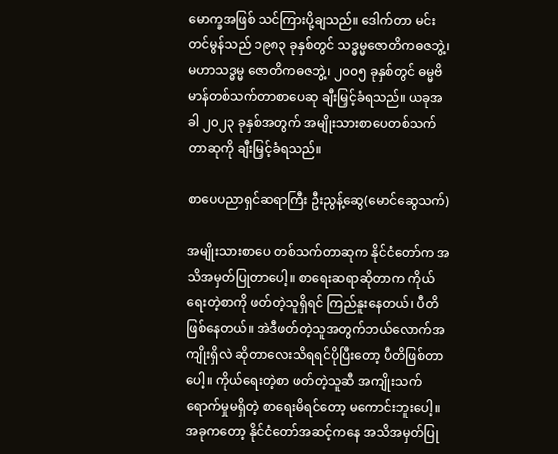မောက္ခအဖြစ် သင်ကြားပို့ချသည်။ ဒေါက်တာ မင်းတင်မွန်သည် ၁၉၈၃ ခုနှစ်တွင် သဒ္ဓမ္မဇောတိကဓဇဘွဲ့၊ မဟာသဒ္ဓမ္မ ဇောတိကဓဇဘွဲ့၊ ၂၀၀၅ ခုနှစ်တွင် ဓမ္မဗိမာန်တစ်သက်တာစာပေဆု ချီးမြှင့်ခံရသည်။ ယခုအခါ ၂၀၂၃ ခုနှစ်အတွက် အမျိုးသားစာပေတစ်သက်တာဆုကို ချီးမြှင့်ခံရသည်။

စာပေပညာရှင်ဆရာကြီး ဦးညွန့်ဆွေ(မောင်ဆွေသက်)

အမျိုးသားစာပေ တစ်သက်တာဆုက နိုင်ငံတော်က အသိအမှတ်ပြုတာပေါ့။ စာရေးဆရာဆိုတာက ကိုယ်ရေးတဲ့စာကို ဖတ်တဲ့သူရှိရင် ကြည်နူးနေတယ်၊ ပီတိဖြစ်နေတယ်။ အဲဒီဖတ်တဲ့သူအတွက်ဘယ်လောက်အကျိုးရှိလဲ ဆိုတာလေးသိရရင်ပိုပြီးတော့ ပီတိဖြစ်တာပေါ့။ ကိုယ်ရေးတဲ့စာ ဖတ်တဲ့သူဆီ အကျိုးသက်ရောက်မှုမရှိတဲ့ စာရေးမိရင်တော့ မကောင်းဘူးပေါ့။ အခုကတော့ နိုင်ငံတော်အဆင့်ကနေ အသိအမှတ်ပြု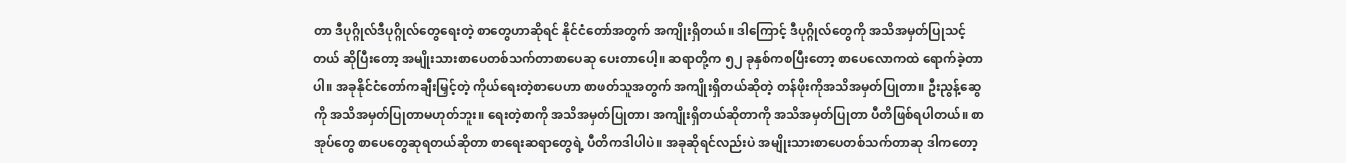တာ ဒီပုဂ္ဂိုလ်ဒီပုဂ္ဂိုလ်တွေရေးတဲ့ စာတွေဟာဆိုရင် နိုင်ငံတော်အတွက် အကျိုးရှိတယ်။ ဒါကြောင့် ဒီပုဂ္ဂိုလ်တွေကို အသိအမှတ်ပြုသင့်တယ် ဆိုပြီးတော့ အမျိုးသားစာပေတစ်သက်တာစာပေဆု ပေးတာပေါ့။ ဆရာတို့က ၅၂ ခုနှစ်ကစပြီးတော့ စာပေလောကထဲ ရောက်ခဲ့တာပါ။ အခုနိုင်ငံတော်ကချီးမြှင့်တဲ့ ကိုယ်ရေးတဲ့စာပေဟာ စာဖတ်သူအတွက် အကျိုးရှိတယ်ဆိုတဲ့ တန်ဖိုးကိုအသိအမှတ်ပြုတာ။ ဦးညွန့်ဆွေကို အသိအမှတ်ပြုတာမဟုတ်ဘူး။ ရေးတဲ့စာကို အသိအမှတ်ပြုတာ၊ အကျိုးရှိတယ်ဆိုတာကို အသိအမှတ်ပြုတာ ပီတိဖြစ်ရပါတယ်။ စာအုပ်တွေ စာပေတွေဆုရတယ်ဆိုတာ စာရေးဆရာတွေရဲ့ ပီတိကဒါပါပဲ။ အခုဆိုရင်လည်းပဲ အမျိုးသားစာပေတစ်သက်တာဆု ဒါကတော့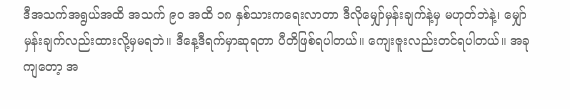ဒီအသက်အရွယ်အထိ အသက် ၉၀ အထိ ၁၈ နှစ်သားကရေးလာတာ ဒီလိုမျှော်မှန်းချက်နဲ့မှ မဟုတ်ဘဲနဲ့၊ မျှော်မှန်းချက်လည်းထားလို့မှမရဘဲ။ ဒီနေ့ဒီရက်မှာဆုရတာ ပီတိဖြစ်ရပါတယ်။ ကျေးဇူးလည်းတင်ရပါတယ်။ အခုကျတော့ အ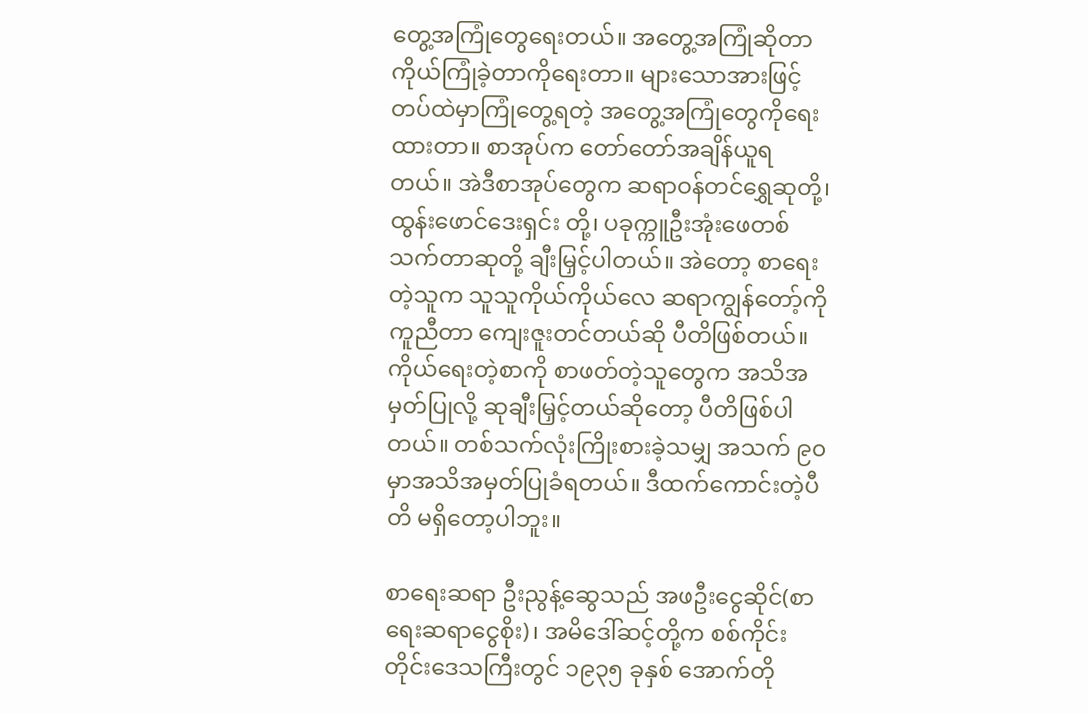တွေ့အကြုံတွေရေးတယ်။ အတွေ့အကြုံဆိုတာ ကိုယ်ကြုံခဲ့တာကိုရေးတာ။ များသောအားဖြင့် တပ်ထဲမှာကြုံတွေ့ရတဲ့ အတွေ့အကြုံတွေကိုရေးထားတာ။ စာအုပ်က တော်တော်အချိန်ယူရ တယ်။ အဲဒီစာအုပ်တွေက ဆရာဝန်တင်ရွှေဆုတို့၊ ထွန်းဖောင်ဒေးရှင်း တို့၊ ပခုက္ကူဦးအုံးဖေတစ်သက်တာဆုတို့ ချီးမြှင့်ပါတယ်။ အဲတော့ စာရေးတဲ့သူက သူသူကိုယ်ကိုယ်လေ ဆရာကျွန်တော့်ကိုကူညီတာ ကျေးဇူးတင်တယ်ဆို ပီတိဖြစ်တယ်။ ကိုယ်ရေးတဲ့စာကို စာဖတ်တဲ့သူတွေက အသိအမှတ်ပြုလို့ ဆုချီးမြှင့်တယ်ဆိုတော့ ပီတိဖြစ်ပါတယ်။ တစ်သက်လုံးကြိုးစားခဲ့သမျှ အသက် ၉၀ မှာအသိအမှတ်ပြုခံရတယ်။ ဒီထက်ကောင်းတဲ့ပီတိ မရှိတော့ပါဘူး။

စာရေးဆရာ ဦးညွန့်ဆွေသည် အဖဦးငွေဆိုင်(စာရေးဆရာငွေစိုး)၊ အမိဒေါ်ဆင့်တို့က စစ်ကိုင်းတိုင်းဒေသကြီးတွင် ၁၉၃၅ ခုနှစ် အောက်တို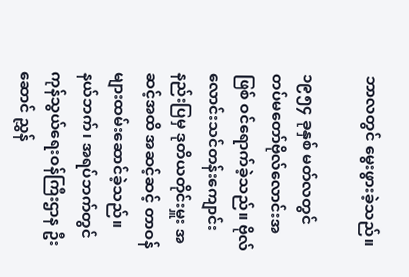ဘာလတွင် မွေးဖွားခဲ့သည်။

၁၉၅၄ ခုနှစ် မတ်လတွင် တပ်မတော်ဗိုလ်လောင်းအဖြစ် ဝင်ရောက်ခဲ့သည်။ ဗိုလ်လောင်းသင်တန်းကျောင်းနည်းပြမှ ဒုတိယတိုင်းမှူး အဆင့်အထိ အဆင့်ဆင့် တာဝန်များထမ်းဆောင်ခဲ့သည်။ နယ်ဘက်၊ အရပ်ဘက်တွင် ကုန်သွယ်ရေးဝန်ကြီးဌာန ဦးဆောင် ညွှန်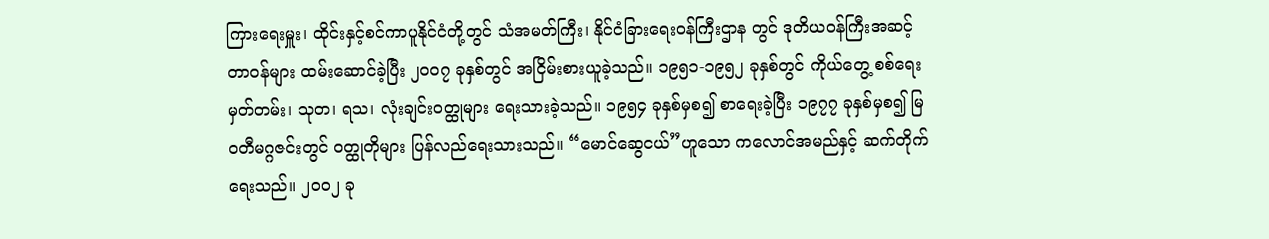ကြားရေးမှူး၊ ထိုင်းနှင့်စင်ကာပူနိုင်ငံတို့တွင် သံအမတ်ကြီး၊ နိုင်ငံခြားရေးဝန်ကြီးဌာန တွင် ဒုတိယဝန်ကြီးအဆင့် တာဝန်များ ထမ်းဆောင်ခဲ့ပြီး ၂၀၀၇ ခုနှစ်တွင် အငြိမ်းစားယူခဲ့သည်။ ၁၉၅၁-၁၉၅၂ ခုနှစ်တွင် ကိုယ်တွေ့ စစ်ရေးမှတ်တမ်း၊ သုတ၊ ရသ၊ လုံးချင်းဝတ္ထုများ ရေးသားခဲ့သည်။ ၁၉၅၄ ခုနှစ်မှစ၍ စာရေးခဲ့ပြီး ၁၉၇၇ ခုနှစ်မှစ၍ မြဝတီမဂ္ဂဇင်းတွင် ဝတ္ထုတိုများ ပြန်လည်ရေးသားသည်။ “မောင်ဆွေငယ်”ဟူသော ကလောင်အမည်နှင့် ဆက်တိုက်ရေးသည်။ ၂၀၀၂ ခု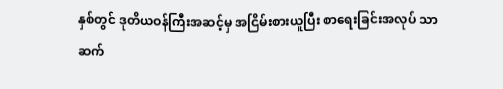နှစ်တွင် ဒုတိယဝန်ကြီးအဆင့်မှ အငြိမ်းစားယူပြီး စာရေးခြင်းအလုပ် သာဆက်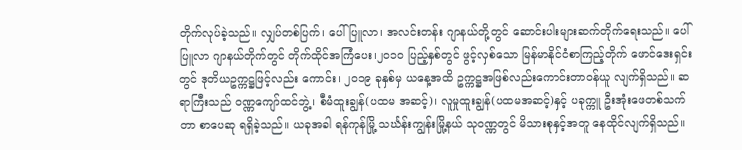တိုက်လုပ်ခဲ့သည်။ လျှပ်တစ်ပြက်၊ ပေါ်ပြူလာ၊ အလင်းတန်း ဂျာနယ်တို့တွင် ဆောင်းပါးများဆက်တိုက်ရေးသည်။ ပေါ်ပြူလာ ဂျာနယ်တိုက်တွင် တိုက်ထိုင်အကြံပေး၊၂၀၁၀ ပြည့်နှစ်တွင် ဖွင့်လှစ်သော မြန်မာနိုင်ငံစာကြည့်တိုက် ဖောင်ဒေးရှင်းတွင် ဒုတိယဥက္ကဋ္ဌဖြင့်လည်း ကောင်း၊ ၂၀၁၉ ခုနှစ်မှ ယနေ့အထိ ဥက္ကဋ္ဌအဖြစ်လည်းကောင်းတာဝန်ယူ လျက်ရှိသည်။ ဆရာကြီးသည် ဝဏ္ဏကျော်ထင်ဘွဲ့၊ စီမံထူးချွန်(ပထမ အဆင့်)၊ လူမှုထူးချွန်(ပထမအဆင့်)နှင့် ပခုက္ကူ ဦးအုံးဖေတစ်သက်တာ စာပေဆု ရရှိခဲ့သည်။ ယခုအခါ ရန်ကုန်မြို့ သင်္ဃန်းကျွန်းမြို့နယ် သုဝဏ္ဏတွင် မိသားစုနှင့်အတူ နေထိုင်လျက်ရှိသည်။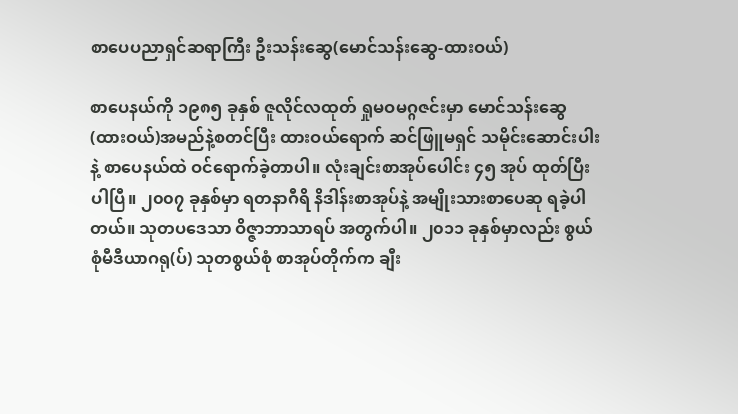စာပေပညာရှင်ဆရာကြီး ဦးသန်းဆွေ(မောင်သန်းဆွေ-ထားဝယ်)

စာပေနယ်ကို ၁၉၈၅ ခုနှစ် ဇူလိုင်လထုတ် ရှုမဝမဂ္ဂဇင်းမှာ မောင်သန်းဆွေ (ထားဝယ်)အမည်နဲ့စတင်ပြီး ထားဝယ်ရောက် ဆင်ဖြူမရှင် သမိုင်းဆောင်းပါးနဲ့ စာပေနယ်ထဲ ဝင်ရောက်ခဲ့တာပါ။ လုံးချင်းစာအုပ်ပေါင်း ၄၅ အုပ် ထုတ်ပြီးပါပြီ။ ၂၀၀၇ ခုနှစ်မှာ ရတနာဂီရိ နိဒါန်းစာအုပ်နဲ့ အမျိုးသားစာပေဆု ရခဲ့ပါတယ်။ သုတ‌ပဒေသာ ဝိဇ္ဇာဘာသာရပ် အတွက်ပါ။ ၂၀၁၁ ခုနှစ်မှာလည်း စွယ်စုံမီဒီယာဂရု(ပ်) သုတစွယ်စုံ စာအုပ်တိုက်က ချီး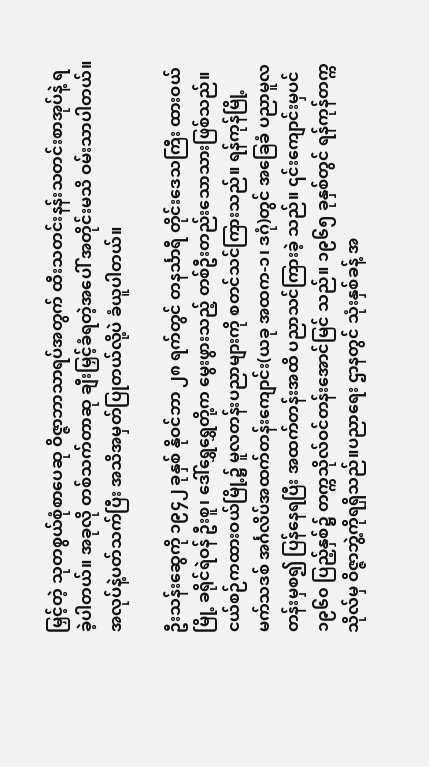မြှင့်တဲ့ သုတစွယ်စုံစာပေဆု ဝိဇ္ဇာဘာသာရပ်အတွက် ထီးသတင်းနန်းသတင်းစာအုပ်နဲ့ ရခဲ့ပါတယ်။ အခုလို တစ်သက်တာဆု ချီးမြှင့်ခံရတဲ့အပေါ် အတိုင်းမသိ ဝမ်းသာပါတယ်။ အလုပ်နဲ့ပတ်သက်ပြီး အသိအမှတ်ပြုတယ်လို့ပဲ ခံယူပါတယ်။

ဦးသန်းဆွေကို ၁၉၄၂ ခုနှစ် နိုဝင်ဘာ ၂၈ ရက်တွင် တနင်္သာရီ တိုင်းဒေသကြီး ထားဝယ်မြို့ ခရိုင်ရဲဝန် ဦးစူ၊ ဒေါ်ရွှေရွှေတို့က မွေးဖွားသည့် တစ်ဦးတည်းသောသားဖြစ်သည်။ ငယ်စဉ်ကထားဝယ်မြို့၌ မူလတန်းပညာများကို စတင်သင်ကြားသည်။ ရန်ကုန်မြို့ မက်သဒစ် အင်္ဂလိပ်အထက်တန်းကျောင်း(ယခု အထက-၁၊ ဒဂုံ)တွင် အခြေခံ ပညာမူလတန်းမှစ၍ ပြန်နေရပြီး အထက်တန်းအထိ ပညာသင်ကြားခဲ့ သည်။ ၎င်းကျောင်းမှပင် ၁၉၆၀ ပြည့်နှစ်၌ တက္ကသိုလ်ဝင်တန်းအောင်မြင် သည်။ ၁၉၆၅ ခုနှစ်တွင် ရန်ကုန်တက္ကသိုလ်မှ ဝိဇ္ဇာဘွဲ့ကိုရရှိသည်။ပညာရေး ဌာနတွင် သုံးနှစ်ခန့် အ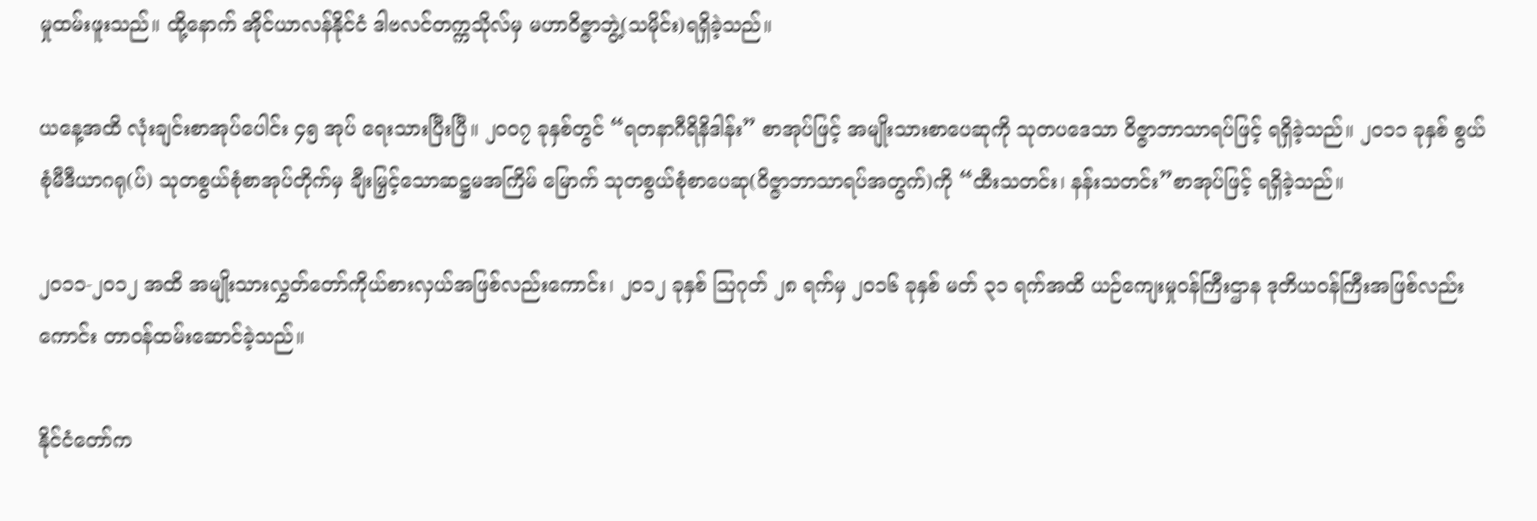မှုထမ်းဖူးသည်။ ထို့နောက် အိုင်ယာလန်နိုင်ငံ ဒါဗလင်တက္ကသိုလ်မှ မဟာဝိဇ္ဇာဘွဲ့(သမိုင်း)ရရှိခဲ့သည်။

ယနေ့အထိ လုံးချင်းစာအုပ်ပေါင်း ၄၅ အုပ် ရေးသားပြီးပြီ။ ၂၀၀၇ ခုနှစ်တွင် “ရတနာဂီရိနိဒါန်း” စာအုပ်ဖြင့် အမျိုးသားစာပေဆုကို သုတပဒေသာ ဝိဇ္ဇာဘာသာရပ်ဖြင့် ရရှိခဲ့သည်။ ၂၀၁၁ ခုနှစ် စွယ်စုံမီဒီယာဂရု(ပ်) သုတစွယ်စုံစာအုပ်တိုက်မှ ချီးမြှင့်သောဆဋ္ဌမအကြိမ် မြောက် သုတစွယ်စုံစာပေဆု(ဝိဇ္ဇာဘာသာရပ်အတွက်)ကို “ထီးသတင်း၊ နန်းသတင်း”စာအုပ်ဖြင့် ရရှိခဲ့သည်။

၂၀၁၁-၂၀၁၂ အထိ အမျိုးသားလွှတ်တော်ကိုယ်စားလှယ်အဖြစ်လည်းကောင်း၊ ၂၀၁၂ ခုနှစ် ဩဂုတ် ၂၈ ရက်မှ ၂၀၁၆ ခုနှစ် မတ် ၃၁ ရက်အထိ ယဉ်ကျေးမှုဝန်ကြီးဌာန ဒုတိယဝန်ကြီးအဖြစ်လည်းကောင်း တာဝန်ထမ်းဆောင်ခဲ့သည်။

နိုင်ငံတော်က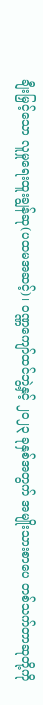ချီးမြှင့်သော လူမှုရေးထူးချွန်ဆု(ပထမအဆင့်)၊ ဝဏ္ဏကျော်ထင်ဘွဲ့နှင့် ၂၀၂၃ ခုနှစ်အတွက် အမျိုးသားစာပေ တစ်သက်တာဆုတို့ကို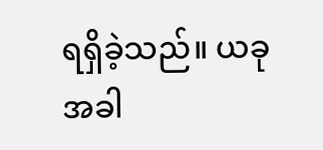ရရှိခဲ့သည်။ ယခုအခါ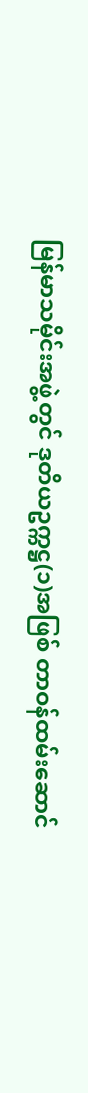မြန်မာသမိုင်းအဖွဲ့တွင် ဒုတိယဥက္ကဋ္ဌ(၁)အဖြစ် တာဝန်ထမ်းဆောင်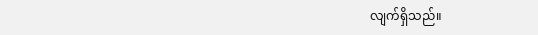လျက်ရှိသည်။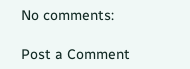No comments:

Post a Comment